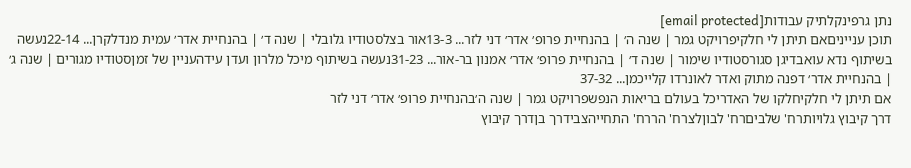נתן גרפינקלתיק עבודות[email protected]
תוכן ענייניםאם תיתן לי חלקיפרויקט גמר | שנה ה׳ | בהנחיית פרופ׳ אדר׳ דני לזר... 13-3אור בצלסטודיו גלובלי | שנה ד׳ | בהנחיית אדר׳ עמית מנדלקרן... 22-14נעשה בשיתוף נדא עואבדיגן סגורסטודיו שימור | שנה ד׳ | בהנחיית פרופ׳ אדר׳ אמנון בר-אור... 31-23נעשה בשיתוף מיכל מלרון ועדן עידהעניין של זמןסטודיו מגורים | שנה ג׳ | בהנחיית אדר׳ דפנה מתוק ואדר לאונרדו קלייכמן... 37-32
אם תיתן לי חלקיחלקו של האדריכל בעולם בריאות הנפשפרויקט גמר | שנה ה׳בהנחיית פרופ׳ אדר׳ דני לזר
דרך קיבוץ גלויותרח' שלביםרח' לבוןלצרח' הררח' התחייהצבידרך בןדרך קיבוץ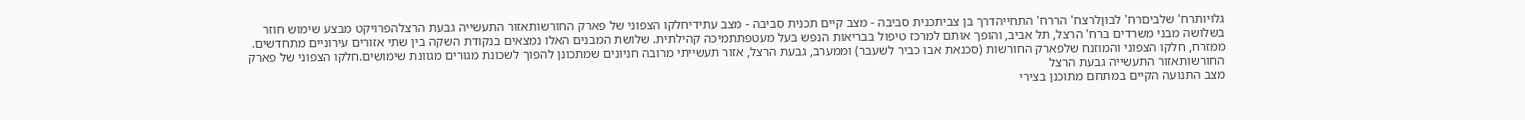גלויותרח' שלביםרח' לבוןלרצח' הררח' התחייהדרך בן צביתכנית סביבה - מצב קיים תכנית סביבה - מצב עתידיחלקו הצפוני של פארק החורשותאזור התעשייה גבעת הרצלהפרויקט מבצע שימוש חוזר בשלושה מבני משרדים ברח' הרצל, תל אביב, והופך אותם למרכז טיפול בבריאות הנפש בעל מעטפתתמיכה קהילתית. שלושת המבנים האלו נמצאים בנקודת השקה בין שתי אזורים עירוניים מתחדשים. ממזרח, חלקו הצפוני והמוזנח שלפארק החורשות (סכנאת אבו כביר לשעבר) וממערב, גבעת הרצל, אזור תעשייתי מרובה חניונים שמתכונן להפוך לשכונת מגורים מגוונת שימושים.חלקו הצפוני של פארק החורשותאזור התעשייה גבעת הרצל
מצב התנועה הקיים במתחם מתוכנן בצירי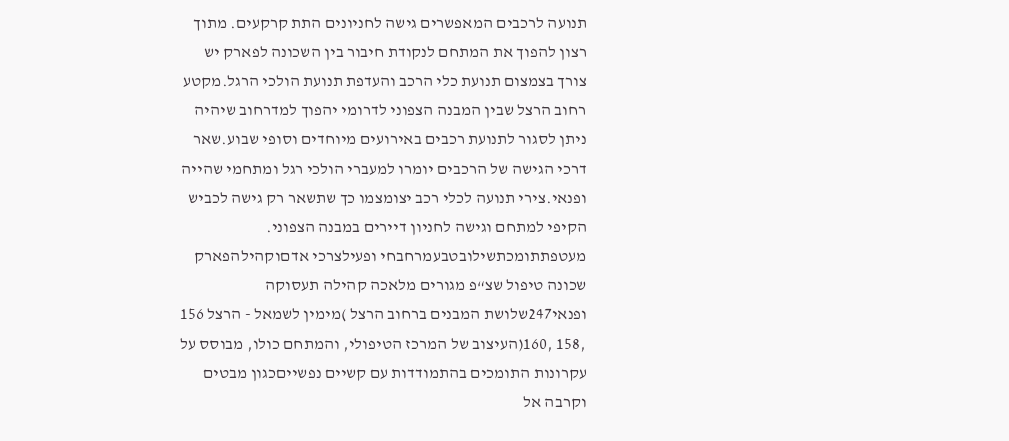תנועה לרכבים המאפשרים גישה לחניונים התת קרקעים. מתוך רצון להפוך את המתחם לנקודת חיבור בין השכונה לפארק יש צורך בצמצום תנועת כלי הרכב והעדפת תנועת הולכי הרגל.מקטע רחוב הרצל שבין המבנה הצפוני לדרומי יהפוך למדרחוב שיהיה ניתן לסגור לתנועת רכבים באירועים מיוחדים וסופי שבוע.שאר דרכי הגישה של הרכבים יומרו למעברי הולכי רגל ומתחמי שהייה ופנאי.צירי תנועה לכלי רכב יצומצמו כך שתשאר רק גישה לכביש הקיפי למתחם וגישה לחניון דיירים במבנה הצפוני.
מעטפתתומכתשילובטבעמרחבחי ופעילצרכי אדםוקהילהפארק שכונה טיפול שצ“פ מגורים מלאכה קהילה תעסוקה ופנאי247שלושת המבנים ברחוב הרצל )מימין לשמאל - הרצל 156 ,158 ,160(העיצוב של המרכז הטיפולי, והמתחם כולו, מבוסס על עקרונות התומכים בהתמודדות עם קשיים נפשייםכגון מבטים וקרבה אל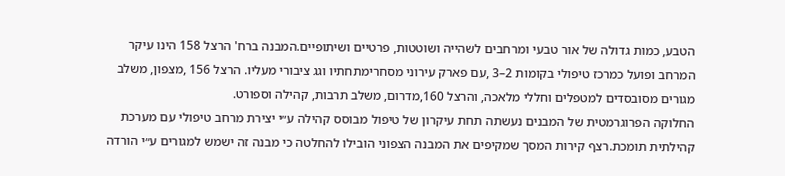הטבע, כמות גדולה של אור טבעי ומרחבים לשהייה ושוטטות, פרטיים ושיתופיים.המבנה ברח' הרצל 158 הינו עיקר המרחב ופועל כמרכז טיפולי בקומות 2–3 ,עם פארק עירוני מסחרימתחתיו וגג ציבורי מעליו. הרצל 156 ,מצפון, משלב מגורים מסובסדים למטפלים וחללי מלאכה, והרצל 160,מדרום, משלב תרבות, קהילה וספורט.
החלוקה הפרוגרמטית של המבנים נעשתה תחת עיקרון של טיפול מבוסס קהילה ע״י יצירת מרחב טיפולי עם מערכת קהילתית תומכת.רצף קירות המסך שמקיפים את המבנה הצפוני הובילו להחלטה כי מבנה זה ישמש למגורים ע״י הורדה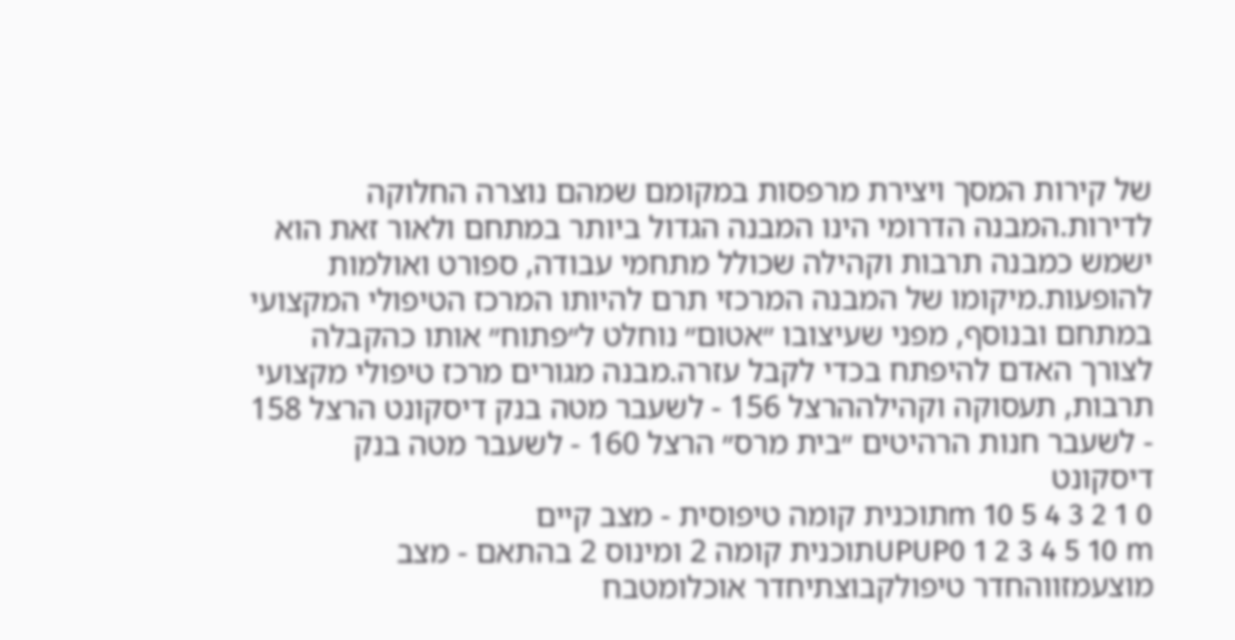של קירות המסך ויצירת מרפסות במקומם שמהם נוצרה החלוקה לדירות.המבנה הדרומי הינו המבנה הגדול ביותר במתחם ולאור זאת הוא ישמש כמבנה תרבות וקהילה שכולל מתחמי עבודה, ספורט ואולמות להופעות.מיקומו של המבנה המרכזי תרם להיותו המרכז הטיפולי המקצועי במתחם ובנוסף, מפני שעיצובו ״אטום״ נוחלט ל״פתוח״ אותו כהקבלה לצורך האדם להיפתח בכדי לקבל עזרה.מבנה מגורים מרכז טיפולי מקצועי תרבות, תעסוקה וקהילההרצל 156 - לשעבר מטה בנק דיסקונט הרצל 158 - לשעבר חנות הרהיטים ״בית מרס״ הרצל 160 - לשעבר מטה בנק דיסקונט
0 1 2 3 4 5 10 mתוכנית קומה טיפוסית - מצב קיים
UPUP0 1 2 3 4 5 10 mתוכנית קומה 2 ומינוס 2 בהתאם - מצב מוצעמזווהחדר טיפולקבוצתיחדר אוכלומטבח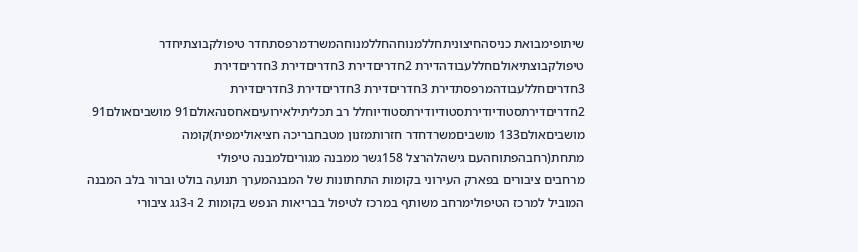שיתופימבואת כניסהחיצוניתחללמנוחהחללמנוחהמשרדמרפסתחדר טיפולקבוצתיחדר טיפולקבוצתיאולםחללעבודהדירת 2חדריםדירת 3חדריםדירת 3חדריםדירת 3חדריםחללעבודהמרפסתדירת 3חדריםדירת 3חדריםדירת 3חדריםדירת 2חדריםדירתסטודיודירתסטודיודירתסטודיוחלל רב תכליתילאירועיםאחסנהאולם91 מושביםאולם91 מושביםאולם133 מושביםמשרדחדר חזרותמזנון מטבחבריכה חציאולימפית)קומה מתחת(רחבהפתוחהעם גישהלהרצל 158גשר ממבנה מגוריםלמבנה טיפולי
מרחבים ציבורים בפארק העירוני בקומות התחתונות של המבנהמערך תנועה בולט וברור בלב המבנה המוביל למרכז הטיפולימרחב משותף במרכז לטיפול בבריאות הנפש בקומות 2 ו-3גג ציבורי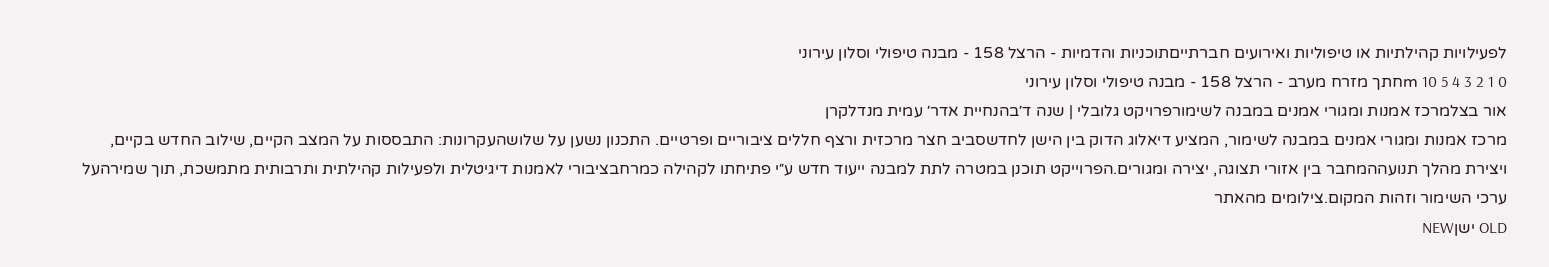לפעילויות קהילתיות או טיפוליות ואירועים חברתייםתוכניות והדמיות - הרצל 158 - מבנה טיפולי וסלון עירוני
0 1 2 3 4 5 10 mחתך מזרח מערב - הרצל 158 - מבנה טיפולי וסלון עירוני
אור בצלמרכז אמנות ומגורי אמנים במבנה לשימורפרויקט גלובלי | שנה ד׳בהנחיית אדר׳ עמית מנדלקרן
מרכז אמנות ומגורי אמנים במבנה לשימור, המציע דיאלוג הדוק בין הישן לחדשסביב חצר מרכזית ורצף חללים ציבוריים ופרטיים. התכנון נשען על שלושהעקרונות: התבססות על המצב הקיים, שילוב החדש בקיים, ויצירת מהלך תנועההמחבר בין אזורי תצוגה, יצירה ומגורים.הפרוייקט תוכנן במטרה לתת למבנה ייעוד חדש ע״י פתיחתו לקהילה כמרחבציבורי לאמנות דיגיטלית ולפעילות קהילתית ותרבותית מתמשכת, תוך שמירהעל ערכי השימור וזהות המקום.צילומים מהאתר
OLD ישןNEW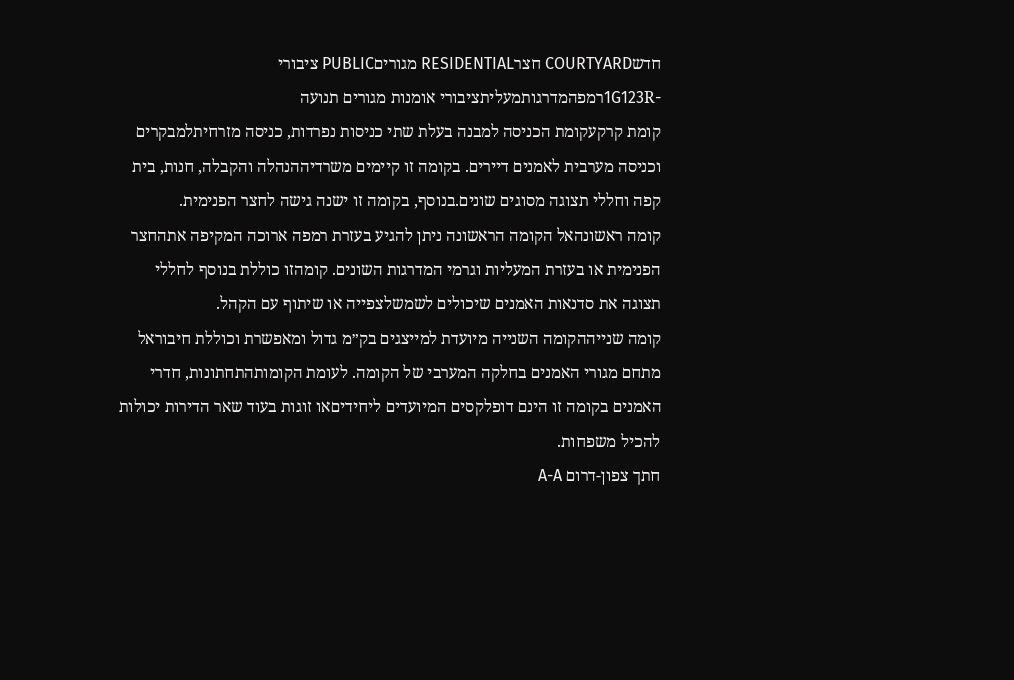חדשCOURTYARD חצרRESIDENTIAL מגוריםPUBLIC ציבורי
-1G123Rרמפהמדרגותמעליתציבורי אומנות מגורים תנועה
קומת קרקעקומת הכניסה למבנה בעלת שתי כניסות נפרדות, כניסה מזרחיתלמבקרים וכניסה מערבית לאמנים דיירים. בקומה זו קיימים משרדיההנהלה והקבלה, חנות, בית קפה וחללי תצוגה מסוגים שונים.בנוסף, בקומה זו ישנה גישה לחצר הפנימית.
קומה ראשונהאל הקומה הראשונה ניתן להגיע בעזרת רמפה ארוכה המקיפה אתהחצר הפנימית או בעזרת המעליות וגרמי המדרגות השונים. קומהזו כוללת בנוסף לחללי תצוגה את סדנאות האמנים שיכולים לשמשלצפייה או שיתוף עם הקהל.
קומה שנייההקומה השנייה מיועדת למייצגים בק״מ גדול ומאפשרת וכוללת חיבוראל מתחם מגורי האמנים בחלקה המערבי של הקומה. לעומת הקומותהתחתונות, חדרי האמנים בקומה זו הינם דופלקסים המיועדים ליחידיםאו זוגות בעוד שאר הדירות יכולות להכיל משפחות.
חתך צפון-דרום A-A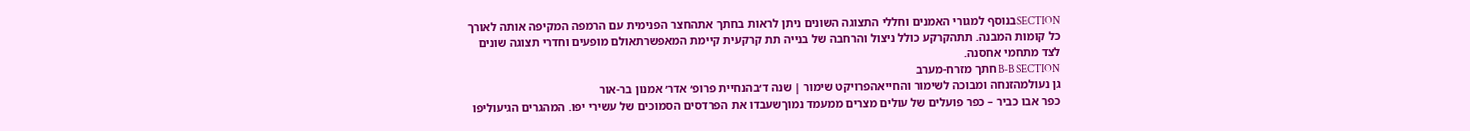SECTIONבנוסף למגורי האמנים וחללי התצוגה השונים ניתן לראות בחתך אתהחצר הפנימית עם הרמפה המקיפה אותה לאורך כל קומות המבנה. תתהקרקע כולל ניצול והרחבה של בנייה תת קרקעית קיימת המאפשרתאולם מופעים וחדרי תצוגה שונים לצד מתחמי אחסנה.
B-B SECTION חתך מזרח-מערב
גן נעולמהזנחה ומבוכה לשימור והחייאהפרויקט שימור | שנה ד׳בהנחיית פרופ׳ אדר׳ אמנון בר-אור
כפר אבו כביר – כפר פועלים של עולים מצרים ממעמד נמוךשעבדו את הפרדסים הסמוכים של עשירי יפו. המהגרים הגיעוליפו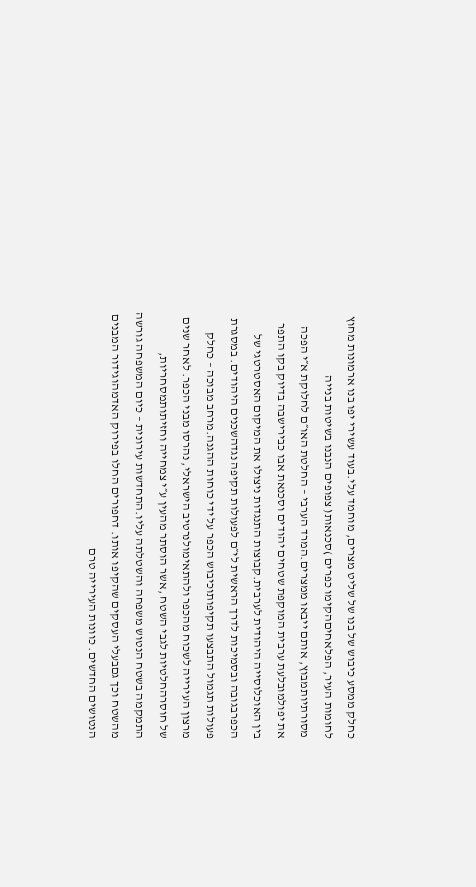כחלק ממסע כיבוש של בנו של שליט מצרים, מוחמד עלי.בעוד עשירי יפו בנו ארמונות מחוץ לחומות העיר, הפלאחיםהקימו כפרים )סכנאות( צפופים הנבנו בשיטות בנייה מסורתיותמבוץ, אותם ייבאו ממצרים.המרד הערבי – החלטת האו״ם לחלוקת א״י הפכה את יפולמובלעת ערבית המוקפת שטחים יהודים וסכנאת אבו כבירישבה בדיוק בקו התפר בין האוכלוסייה היהודית לערבית.קבוצות התנגדות ניצולו את המיקום האסטרטגי של הכפרבגובה ובסמיכות לדרך הראשית לי״ם לפעולות תקיפה נגדהשכנים היהודים. במסגרת פעולות תגמול התבצעו תקיפותוכיבוש הכפר על ידי כוחות ההגנה.מרחב מבוכה – כחלק מרצון העירייה לשכוח מהכפר ולהתאימולנרטיב הישראלי, נהרסו מבני הכפר. לאחר שנים של חוסרהחלטיות לגבי השטח ,אשר הוסתר מהעין ע״י צמחייה וחזיתותמסחריות, התמקמה בשטח הנטוש משפחה והשטלתה עליו.התחדשות עירונית – כיום המשפחה גורשה מהשטח וכך גםבעלי העסקים שהקיפו אותו. דחפורים החלו בפירוק האדמהוגידור המבנים הנטושים החדשים. כוונות העירייה טרם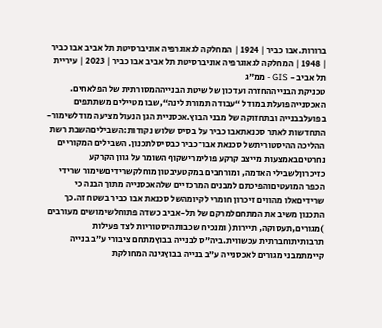ברורות.אבו כביר | 1924 | המחלקה לגאוגרפיה אוניברסיטת תל אביב אבו כביר | 1948 | המחלקה לגאוגרפיה אוניברסיטת תל אביב אבו כביר | 2023 | עיריית תל אביב - GIS - ממ״ג
טכניקת הבנייההחזרה ועדכון של שיטת הבנייההמסורתית של הפלאחים. האכסנייהפועלת במודל “עבודה תמורת לינה“,שבו מטיילים משתתפים בפועלבבנייה ובתחזוקה של מבני הבוץ.אכסניית הגן הנעול מציעה מודלשימור-התחדשות לאתר סכנאתאבו כביר על בסיס שלוש נקודות:השביליםהשבת רשת ההליכה ההיסטוריתשל סכנאת אבו־כביר כבסיסלתכנון. השבילים המקוריים נחרטיםבאמצעות מייצב קרקע פולימרישקוף השומר על גוון הקרקע כזיכרוןלשבילי האדמה, ומורחבים במקטעיבטון מוחלקשרידיםשימור שרידי הכפר המועטיםוהפיכתם למבנים המרכזיים שלהאכסנייה מתוך הבנה כי שרידיםאלו מהווים זיכרון חומרי לקיומהשל סכנאת אבו כביר בשטח זה.כך התכנון משיב את המתחםלמרקם של תל-אביב כשדה פתוחלשימושים מעורבים )מגורים,תעסוקה, תיירות( ומנכיח שכבותהיסטוריות לצד פעילות תרבותיתוחברתית עכשווית.ביה״ס לבנייה בבוץמתחם ציבורי ע״ב בנייה קיימתמבני מגורים לאכסנייה ע״ב בנייה בבוץגינה המחולקת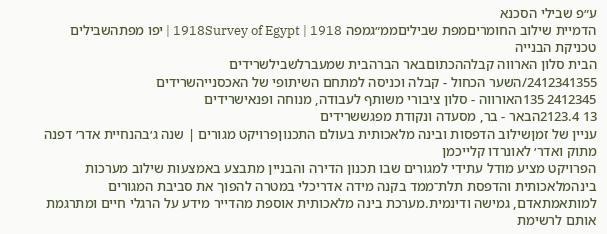ע״פ שבילי הסכנא
הדמיית שילוב החומריםמפת שביליםממ״גמפה 1918Survey of Egypt | 1918 | יפו מפתהשבילים
טכניקת הבנייה
הבית סלון הארווה קבלההכתוםבאר הברהבית שמעברלשבילשרידים
2412341355/השער הכחול - קבלה וכניסה למתחם השיתופי של האכסנייהשרידים
2412345 135האורווה - סלון ציבורי משותף לעבודה, מנוחה ופנאישרידים
13 2123.4הבאר - בר, מסעדה ונקודת מפגששרידים
עניין של זמןשילוב הדפסות ובינה מלאכותית בעולם התכנוןפרויקט מגורים | שנה ג׳בהנחיית אדר׳ דפנה מתוק ואדר׳ לאונרדו קלייכמן
הפרויקט מציע מודל עתידי למגורים שבו תכנון הדירה והבניין מתבצע באמצעות שילוב מערכות בינהמלאכותית והדפסת תלת־ממד בקנה מידה אדריכלי במטרה להפוך את סביבת המגורים למותאמתאדם, גמישה ודינמית.מערכת בינה מלאכותית אוספת מהדייר מידע על הרגלי חיים ומתרגמת אותם לרשימת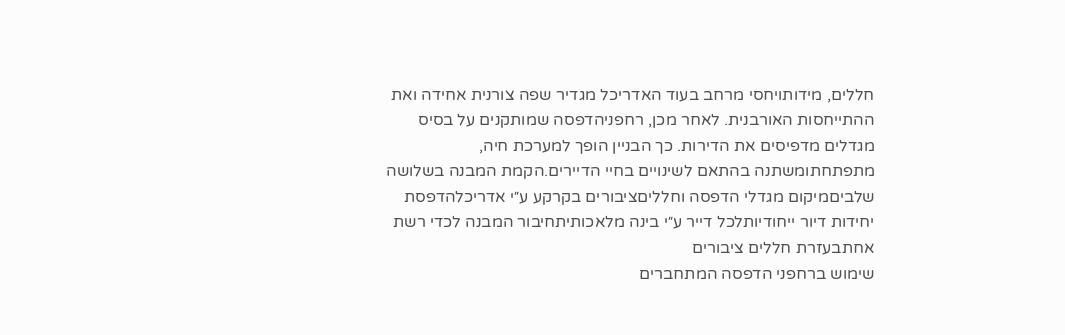חללים, מידותויחסי מרחב בעוד האדריכל מגדיר שפה צורנית אחידה ואת ההתייחסות האורבנית. לאחר מכן, רחפניהדפסה שמותקנים על בסיס מגדלים מדפיסים את הדירות. כך הבניין הופך למערכת חיה, מתפתחתומשתנה בהתאם לשינויים בחיי הדיירים.הקמת המבנה בשלושה שלביםמיקום מגדלי הדפסה וחלליםציבורים בקרקע ע״י אדריכלהדפסת יחידות דיור ייחודיותלכל דייר ע״י בינה מלאכותיתחיבור המבנה לכדי רשת אחתבעזרת חללים ציבורים
שימוש ברחפני הדפסה המתחברים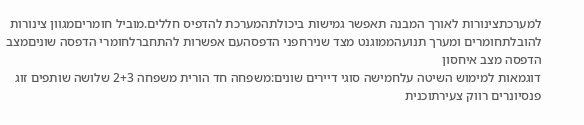למערכתצינורות לאורך המבנה תאפשר גמישות ביכולתהמערכת להדפיס חללים.מוביל חומריםמגוון צינורות להובלתחומרים ומערך תנועהממוגנט מצד שנירחפני הדפסהעם אפשרות להתחברלחומרי הדפסה שוניםמצב הדפסה מצב איחסון
דוגמאות למימוש השיטה עלחמישה סוגי דיירים שונים:משפחה חד הורית משפחה 2+3 שלושה שותפים זוג פנסיונרים רווק צעירתוכנית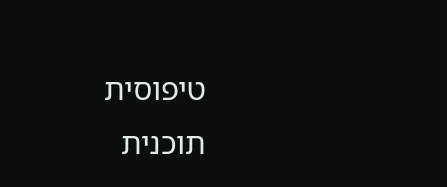טיפוסית
תוכנית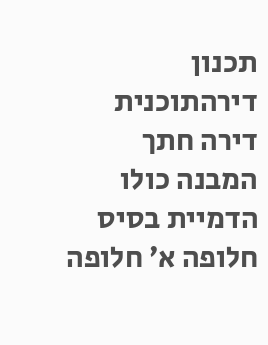תכנון דירהתוכנית דירה חתך המבנה כולו
הדמיית בסיס חלופה א׳ חלופה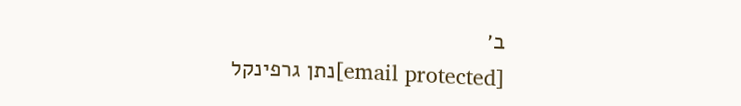ב׳
[email protected]נתן גרפינקל